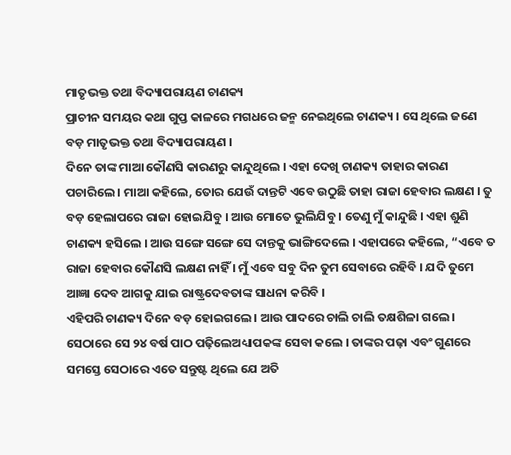ମାତୃଭକ୍ତ ତଥା ବିଦ୍ୟାପରାୟଣ ଚାଣକ୍ୟ
ପ୍ରାଚୀନ ସମୟର କଥା ଗୁପ୍ତ କାଳରେ ମଗଧରେ ଜନ୍ମ ନେଇଥିଲେ ଚାଣକ୍ୟ । ସେ ଥିଲେ ଜଣେ ବଡ଼ ମାତୃଭକ୍ତ ତଥା ବିଦ୍ୟାପରାୟଣ ।
ଦିନେ ତାଙ୍କ ମାଆ କୌଣସି କାରଣରୁ କାନ୍ଦୁଥିଲେ । ଏହା ଦେଖି ଚାଣକ୍ୟ ତାହାର କାରଣ ପଚାରିଲେ । ମାଆ କହିଲେ, ତୋର ଯେଉଁ ଦାନ୍ତଟି ଏବେ ଉଠୁଛି ତାହା ରାଜା ହେବାର ଲକ୍ଷଣ । ତୁ ବଡ଼ ହେଲାପରେ ରାଜା ହୋଇଯିବୁ । ଆଉ ମୋତେ ଭୁଲିଯିବୁ । ତେଣୁ ମୁଁ କାନ୍ଦୁଛି । ଏହା ଶୁଣି ଚାଣକ୍ୟ ହସିଲେ । ଆଉ ସଙ୍ଗେ ସଙ୍ଗେ ସେ ଦାନ୍ତକୁ ଭାଙ୍ଗିଦେଲେ । ଏହାପରେ କହିଲେ, “ଏବେ ତ ରାଜା ହେବାର କୌଣସି ଲକ୍ଷଣ ନାହିଁ । ମୁଁ ଏବେ ସବୁ ଦିନ ତୁମ ସେବାରେ ରହିବି । ଯଦି ତୁମେ ଆଜ୍ଞା ଦେବ ଆଗକୁ ଯାଇ ରାଷ୍ଟ୍ରଦେବତାଙ୍କ ସାଧନା କରିବି ।
ଏହିପରି ଚାଣକ୍ୟ ଦିନେ ବଡ଼ ହୋଇଗଲେ । ଆଉ ପାଦରେ ଚାଲି ଚାଲି ତକ୍ଷଶିଳା ଗଲେ । ସେଠାରେ ସେ ୨୪ ବର୍ଷ ପାଠ ପଢ଼ିଲେଅଧ୍ୟାପକଙ୍କ ସେବା କଲେ । ତାଙ୍କର ପଢ଼ା ଏବଂ ଗୁଣରେ ସମସ୍ତେ ସେଠାରେ ଏତେ ସନ୍ତୁଷ୍ଟ ଥିଲେ ଯେ ଅତି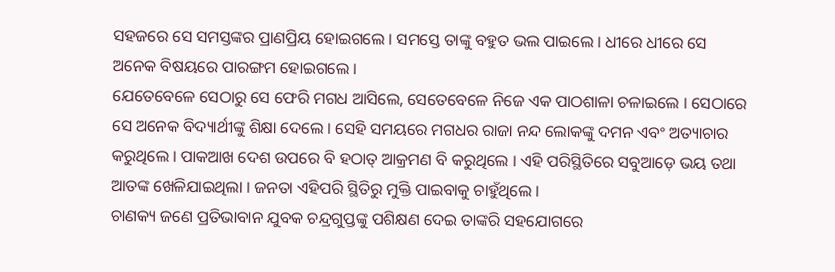ସହଜରେ ସେ ସମସ୍ତଙ୍କର ପ୍ରାଣପ୍ରିୟ ହୋଇଗଲେ । ସମସ୍ତେ ତାଙ୍କୁ ବହୁତ ଭଲ ପାଇଲେ । ଧୀରେ ଧୀରେ ସେ ଅନେକ ବିଷୟରେ ପାରଙ୍ଗମ ହୋଇଗଲେ ।
ଯେତେବେଳେ ସେଠାରୁ ସେ ଫେରି ମଗଧ ଆସିଲେ, ସେତେବେଳେ ନିଜେ ଏକ ପାଠଶାଳା ଚଳାଇଲେ । ସେଠାରେ ସେ ଅନେକ ବିଦ୍ୟାର୍ଥୀଙ୍କୁ ଶିକ୍ଷା ଦେଲେ । ସେହି ସମୟରେ ମଗଧର ରାଜା ନନ୍ଦ ଲୋକଙ୍କୁ ଦମନ ଏବଂ ଅତ୍ୟାଚାର କରୁଥିଲେ । ପାକଆଖ ଦେଶ ଉପରେ ବି ହଠାତ୍ ଆକ୍ରମଣ ବି କରୁଥିଲେ । ଏହି ପରିସ୍ଥିତିରେ ସବୁଆଡ଼େ ଭୟ ତଥା ଆତଙ୍କ ଖେଳିଯାଇଥିଲା । ଜନତା ଏହିପରି ସ୍ଥିତିରୁ ମୁକ୍ତି ପାଇବାକୁ ଚାହୁଁଥିଲେ ।
ଚାଣକ୍ୟ ଜଣେ ପ୍ରତିଭାବାନ ଯୁବକ ଚନ୍ଦ୍ରଗୁପ୍ତଙ୍କୁ ପଶିକ୍ଷଣ ଦେଇ ତାଙ୍କରି ସହଯୋଗରେ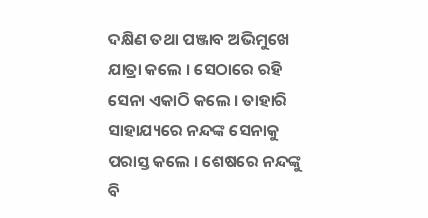ଦକ୍ଷିଣ ତଥା ପଞ୍ଜାବ ଅଭିମୁଖେ ଯାତ୍ରା କଲେ । ସେଠାରେ ରହି ସେନା ଏକାଠି କଲେ । ତାହାରି ସାହାଯ୍ୟରେ ନନ୍ଦଙ୍କ ସେନାକୁ ପରାସ୍ତ କଲେ । ଶେଷରେ ନନ୍ଦଙ୍କୁ ବି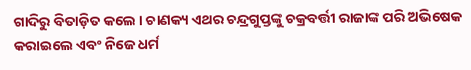ଗାଦିରୁ ବିତାଡ଼ିତ କଲେ । ଚାଣକ୍ୟ ଏଥର ଚନ୍ଦ୍ରଗୁପ୍ତଙ୍କୁ ଚକ୍ରବର୍ତ୍ତୀ ରାଜାଙ୍କ ପରି ଅଭିଷେକ କରାଇଲେ ଏବଂ ନିଜେ ଧର୍ମ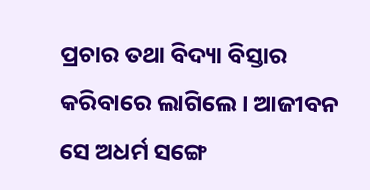ପ୍ରଚାର ତଥା ବିଦ୍ୟା ବିସ୍ତାର କରିବାରେ ଲାଗିଲେ । ଆଜୀବନ ସେ ଅଧର୍ମ ସଙ୍ଗେ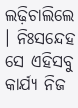ଲଢ଼ିଚାଲିଲେ । ନିଃସନ୍ଦେହ ସେ ଏହିସବୁ କାର୍ଯ୍ୟ ନିଜ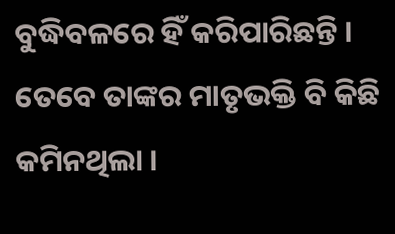ବୁଦ୍ଧିବଳରେ ହିଁ କରିପାରିଛନ୍ତି । ତେବେ ତାଙ୍କର ମାତୃଭକ୍ତି ବି କିଛି କମିନଥିଲା ।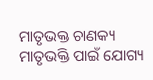ମାତୃଭକ୍ତ ଚାଣକ୍ୟ ମାତୃଭକ୍ତି ପାଇଁ ଯୋଗ୍ୟ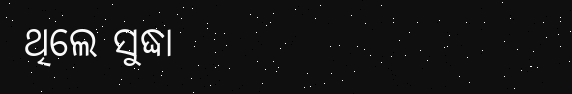ଥିଲେ ସୁଦ୍ଧା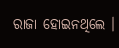ରାଜା ହୋଇନଥିଲେ ।